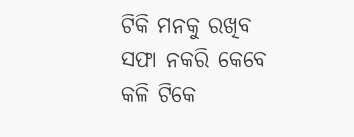ଟିକି ମନକୁ ରଖିବ ସଫା ନକରି କେବେ କଳି ଟିକେ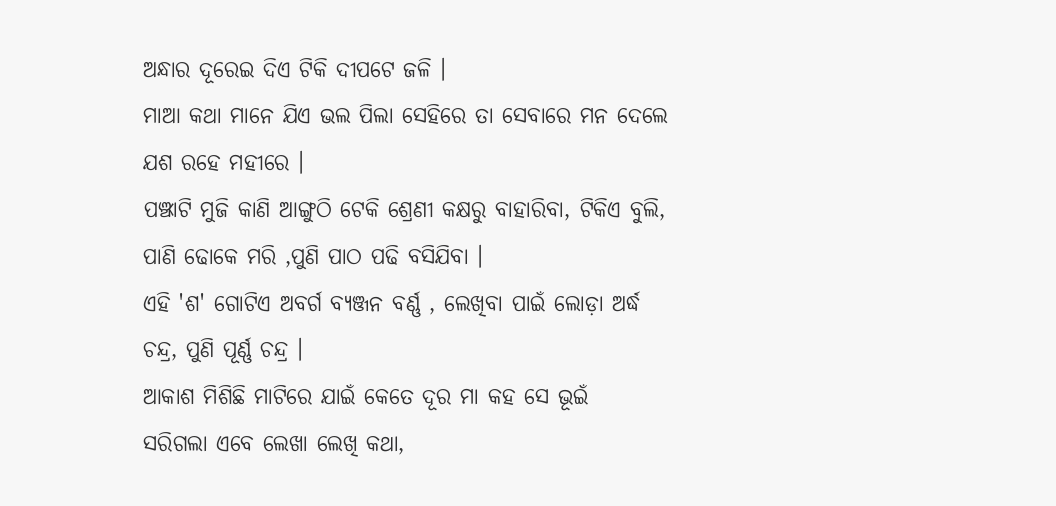ଅନ୍ଧାର ଦୂରେଇ ଦିଏ ଟିକି ଦୀପଟେ ଜଳି ।
ମାଆ କଥା ମାନେ ଯିଏ ଭଲ ପିଲା ସେହିରେ ତା ସେବାରେ ମନ ଦେଲେ ଯଶ ରହେ ମହୀରେ ।
ପଞ୍ଝାଟି ମୁଜି କାଣି ଆଙ୍ଗୁଠି ଟେକି ଶ୍ରେଣୀ କକ୍ଷରୁ ବାହାରିବା, ଟିକିଏ ବୁଲି, ପାଣି ଢୋକେ ମରି ,ପୁଣି ପାଠ ପଢି ବସିଯିବା ।
ଏହି 'ଶ' ଗୋଟିଏ ଅବର୍ଗ ବ୍ୟଞ୍ଜନ ବର୍ଣ୍ଣ , ଲେଖିବା ପାଇଁ ଲୋଡ଼ା ଅର୍ଦ୍ଧ ଚନ୍ଦ୍ର, ପୁଣି ପୂର୍ଣ୍ଣ ଚନ୍ଦ୍ର ।
ଆକାଶ ମିଶିଛି ମାଟିରେ ଯାଇଁ କେତେ ଦୂର ମା କହ ସେ ଭୂଇଁ
ସରିଗଲା ଏବେ ଲେଖା ଲେଖି କଥା,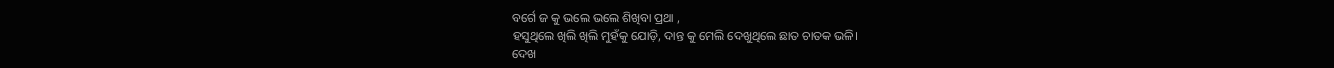ବର୍ଗେ ଜ କୁ ଭଲେ ଭଲେ ଶିଖିବା ପ୍ରଥା ,
ହସୁଥିଲେ ଖିଲି ଖିଲି ମୁହଁକୁ ଯୋଡ଼ି, ଦାନ୍ତ କୁ ମେଲି ଦେଖୁଥିଲେ ଛାତ ଚାତକ ଭଳି।
ଦେଖ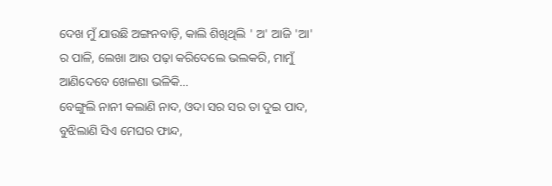ଦେଖ ମୁଁ ଯାଉଛି ଅଙ୍ଗନବାଡ଼ି, କାଲି ଶିଖିଥିଲି ' ଅ' ଆଜି 'ଆ' ର ପାଳି, ଲେଖା ଆଉ ପଢ଼ା କରିଦେଲେ ଭଲକରି, ମାମୁଁ ଆଣିଦେବେ ଖେଳଣା ଭଳିକି...
ବେଙ୍ଗୁଲି ନାନୀ କଲାଣି ନାଦ, ଓଦା ସର ସର ତା ଦୁଇ ପାଦ, ବୁଝିଲାଣି ସିଏ ମେଘର ଫାନ୍ଦ,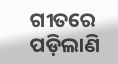ଗୀତରେ ପଡ଼ିଲାଣି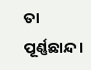ତା ପୂର୍ଣ୍ଣଛାନ୍ଦ।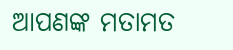ଆପଣଙ୍କ ମତାମତ